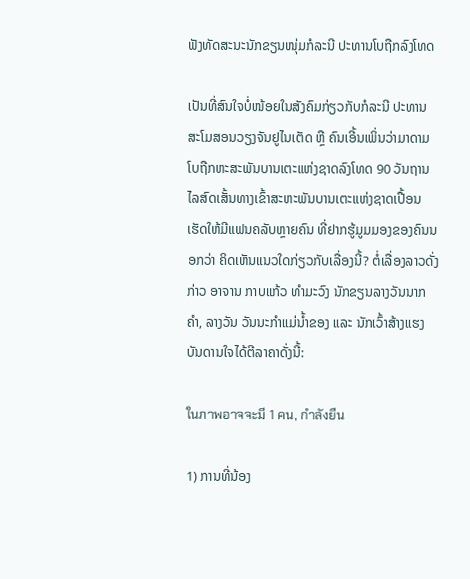ຟັງທັດສະນະນັກຂຽນໜຸ່ມກໍລະນີ ປະທານໂບຖືກລົງໂທດ

ເປັນທີ່ສົນໃຈບໍ່ໜ້ອຍໃນສັງຄົມກ່ຽວກັບກໍລະນີ ປະທານສະໂມສອນວຽງຈັນຢູໄນເຕັດ ຫຼື ຄົນເອີ້ນເພິ່ນວ່າມາດາມ ໂບຖືກຫະສະພັນບານເຕະແຫ່ງຊາດລົງໂທດ 90 ວັນຖານໄລສົດເສັ້ນທາງເຂົ້າສະຫະພັນບານເຕະແຫ່ງຊາດເປື້ອນ ເຮັດໃຫ້ມີແຟນຄລັບຫຼາຍຄົນ ທີ່ຢາກຮູ້ມູມມອງຂອງຄົນນອກວ່າ ຄິດເຫັນແນວໃດກ່ຽວກັບເລື່ອງນີ້? ຕໍ່ເລື່ອງລາວດັ່ງກ່າວ ອາຈານ ກາບແກ້ວ ທຳມະວົງ ນັກຂຽນລາງວັນນາກຄຳ, ລາງວັນ ວັນນະກຳແມ່ນ້ຳຂອງ ແລະ ນັກເວົ້າສ້າງແຮງບັນດານໃຈໄດ້ຕີລາຄາດັ່ງນີ້:

ในภาพอาจจะมี 1 คน, กำลังยืน

1) ການທີ່ນ້ອງ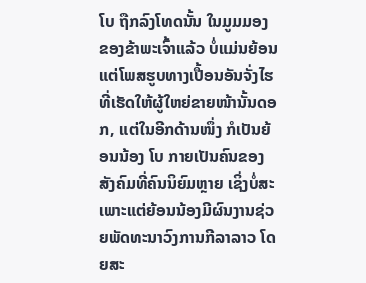ໂບ ຖືກລົງໂທດນັ້ນ ໃນມູມມອງຂອງຂ້າພະເຈົ້າແລ້ວ ບໍ່ແມ່ນຍ້ອນແຕ່ໂພສຮູບທາງເປື້ອນອັນຈັ່ງໄຮ ທີ່ເຮັດໃຫ້ຜູ້ໃຫຍ່ຂາຍໜ້ານັ້ນດອກ, ແຕ່ໃນອີກດ້ານໜຶ່ງ ກໍເປັນຍ້ອນນ້ອງ ໂບ ກາຍເປັນຄົນຂອງສັງຄົມທີ່ຄົນນິຍົມຫຼາຍ ເຊິ່ງບໍ່ສະເພາະແຕ່ຍ້ອນນ້ອງມີຜົນງານຊ່ວຍພັດທະນາວົງການກີລາລາວ ໂດຍສະ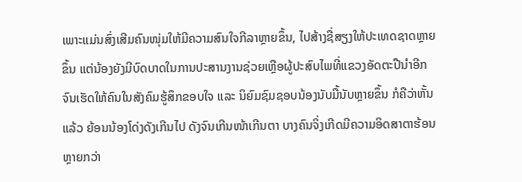ເພາະແມ່ນສົ່ງເສີມຄົນໜຸ່ມໃຫ້ມີຄວາມສົນໃຈກີລາຫຼາຍຂຶ້ນ, ໄປສ້າງຊື່ສຽງໃຫ້ປະເທດຊາດຫຼາຍຂຶ້ນ ແຕ່ນ້ອງຍັງມີບົດບາດໃນການປະສານງານຊ່ວຍເຫຼືອຜູ້ປະສົບໄພທີ່ແຂວງອັດຕະປືນຳອີກ ຈົນເຮັດໃຫ້ຄົນໃນສັງຄົມຮູ້ສຶກຂອບໃຈ ແລະ ນິຍົມຊົມຊອບນ້ອງນັບມື້ນັບຫຼາຍຂຶ້ນ ກໍຄືວ່າຫັ້ນແລ້ວ ຍ້ອນນ້ອງໂດ່ງດັງເກີນໄປ ດັງຈົນເກີນໜ້າເກີນຕາ ບາງຄົນຈິ່ງເກີດມີຄວາມອິດສາຕາຮ້ອນຫຼາຍກວ່າ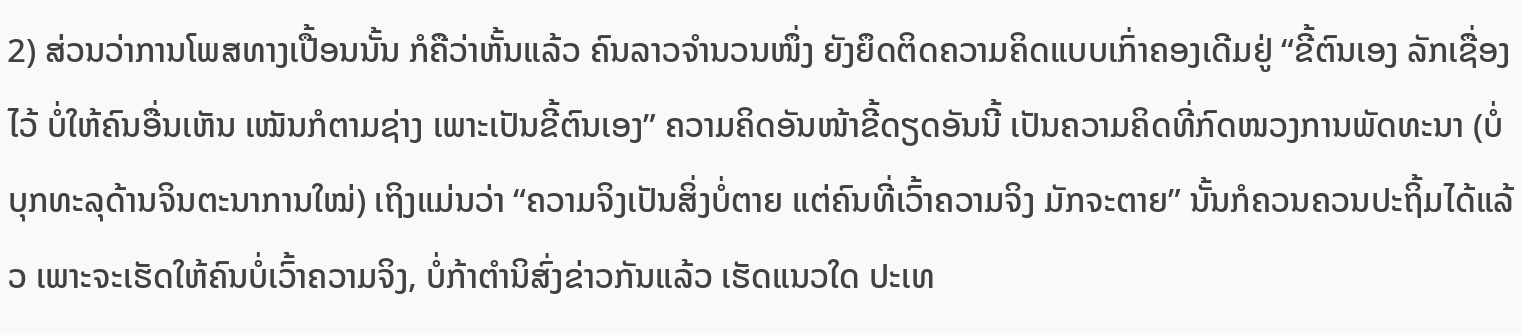2) ສ່ວນວ່າການໂພສທາງເປື້ອນນັ້ນ ກໍຄືວ່າຫັ້ນແລ້ວ ຄົນລາວຈຳນວນໜຶ່ງ ຍັງຍຶດຕິດຄວາມຄິດແບບເກົ່າຄອງເດີມຢູ່ “ຂີ້ຕົນເອງ ລັກເຊື່ອງໄວ້ ບໍ່ໃຫ້ຄົນອື່ນເຫັນ ເໝັນກໍຕາມຊ່າງ ເພາະເປັນຂີ້ຕົນເອງ” ຄວາມຄິດອັນໜ້າຂີ້ດຽດອັນນີ້ ເປັນຄວາມຄິດທີ່ກົດໜວງການພັດທະນາ (ບໍ່ບຸກທະລຸດ້ານຈິນຕະນາການໃໝ່) ເຖິງແມ່ນວ່າ “ຄວາມຈິງເປັນສິ່ງບໍ່ຕາຍ ແຕ່ຄົນທີ່ເວົ້າຄວາມຈິງ ມັກຈະຕາຍ” ນັ້ນກໍຄວນຄວນປະຖິ້ມໄດ້ແລ້ວ ເພາະຈະເຮັດໃຫ້ຄົນບໍ່ເວົ້າຄວາມຈິງ, ບໍ່ກ້າຕຳນິສົ່ງຂ່າວກັນແລ້ວ ເຮັດແນວໃດ ປະເທ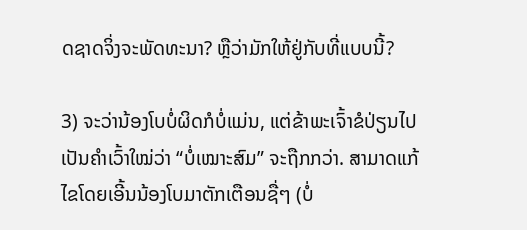ດຊາດຈິ່ງຈະພັດທະນາ? ຫຼືວ່າມັກໃຫ້ຢູ່ກັບທີ່ແບບນີ້?

3) ຈະວ່ານ້ອງໂບບໍ່ຜິດກໍບໍ່ແມ່ນ, ແຕ່ຂ້າພະເຈົ້າຂໍປ່ຽນໄປເປັນຄຳເວົ້າໃໝ່ວ່າ “ບໍ່ເໝາະສົມ” ຈະຖືກກວ່າ. ສາມາດແກ້ໄຂໂດຍເອີ້ນນ້ອງໂບມາຕັກເຕືອນຊື່ໆ (ບໍ່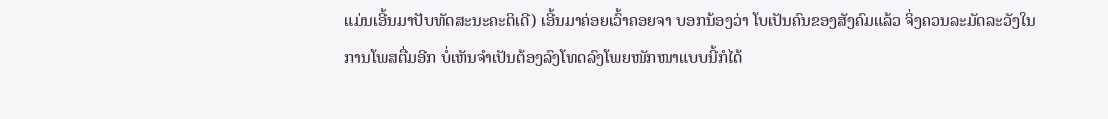ແມ່ນເອີ້ນມາປັບທັດສະນະຄະຕິເດີ) ເອີ້ນມາຄ່ອຍເວົ້າຄອຍຈາ ບອກນ້ອງວ່າ ໂບເປັນຄົນຂອງສັງຄົມແລ້ວ ຈິ່ງຄວນລະມັດລະວັງໃນການໂພສຕື່ມອີກ ບໍ່ເຫັນຈຳເປັນຕ້ອງລົງໂທດລົງໂພຍໜັກໜາແບບນີ້ກໍໄດ້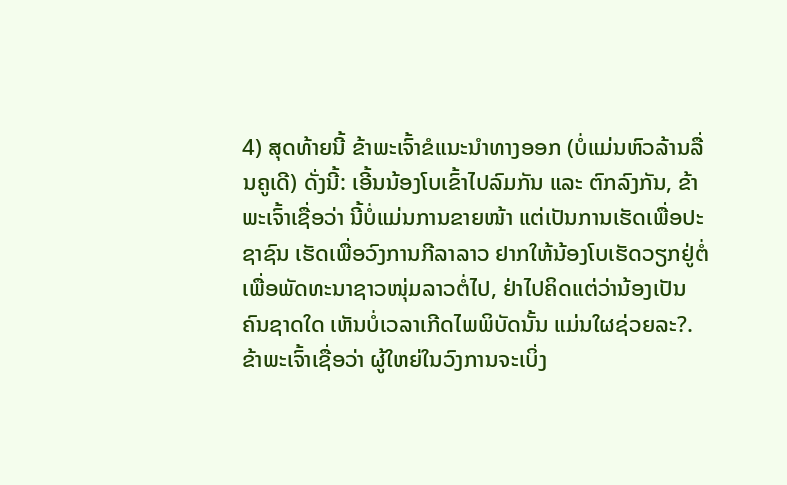4) ສຸດທ້າຍນີ້ ຂ້າພະເຈົ້າຂໍແນະນຳທາງອອກ (ບໍ່ແມ່ນຫົວລ້ານລື່ນຄູເດີ) ດັ່ງນີ້: ເອີ້ນນ້ອງໂບເຂົ້າໄປລົມກັນ ແລະ ຕົກລົງກັນ, ຂ້າພະເຈົ້າເຊື່ອວ່າ ນີ້ບໍ່ແມ່ນການຂາຍໜ້າ ແຕ່ເປັນການເຮັດເພື່ອປະຊາຊົນ ເຮັດເພື່ອວົງການກີລາລາວ ຢາກໃຫ້ນ້ອງໂບເຮັດວຽກຢູ່ຕໍ່ ເພື່ອພັດທະນາຊາວໜຸ່ມລາວຕໍ່ໄປ, ຢ່າໄປຄິດແຕ່ວ່ານ້ອງເປັນຄົນຊາດໃດ ເຫັນບໍ່ເວລາເກີດໄພພິບັດນັ້ນ ແມ່ນໃຜຊ່ວຍລະ?. ຂ້າພະເຈົ້າເຊື່ອວ່າ ຜູ້ໃຫຍ່ໃນວົງການຈະເບິ່ງ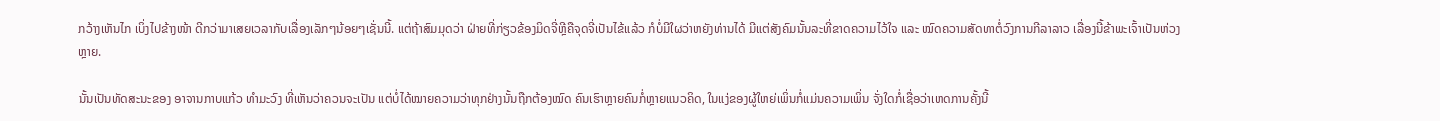ກວ້າງເຫັນໄກ ເບິ່ງໄປຂ້າງໜ້າ ດີກວ່າມາເສຍເວລາກັບເລື່ອງເລັກໆນ້ອຍໆເຊັ່ນນີ້. ແຕ່ຖ້າສົມມຸດວ່າ ຝ່າຍທີ່ກ່ຽວຂ້ອງມິດຈີ່ຫຼີຄືຈຸດຈີ່ເປັນໄຂ້ແລ້ວ ກໍບໍ່ມີໃຜວ່າຫຍັງທ່ານໄດ້ ມີແຕ່ສັງຄົມນັ້ນລະທີ່ຂາດຄວາມໄວ້ໃຈ ແລະ ໝົດຄວາມສັດທາຕໍ່ວົງການກີລາລາວ ເລື່ອງນີ້ຂ້າພະເຈົ້າເປັນຫ່ວງຫຼາຍ.

ນັ້ນເປັນທັດສະນະຂອງ ອາຈານກາບແກ້ວ ທຳມະວົງ ທີ່ເຫັນວ່າຄວນຈະເປັນ ແຕ່ບໍ່ໄດ້ໝາຍຄວາມວ່າທຸກຢ່າງນັ້ນຖືກຕ້ອງໝົດ ຄົນເຮົາຫຼາຍຄົນກໍ່ຫຼາຍແນວຄິດ, ໃນແງ່ຂອງຜູ້ໃຫຍ່ເພິ່ນກໍ່ແມ່ນຄວາມເພິ່ນ ຈັ່ງໃດກໍ່ເຊື່ອວ່າເຫດການຄັ້ງນີ້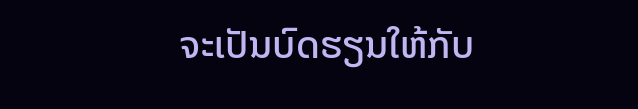ຈະເປັນບົດຮຽນໃຫ້ກັບ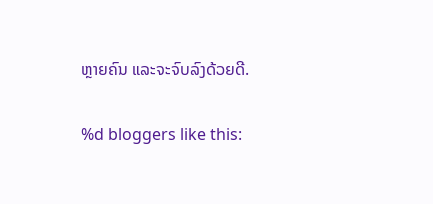ຫຼາຍຄົນ ແລະຈະຈົບລົງດ້ວຍດີ.

%d bloggers like this: